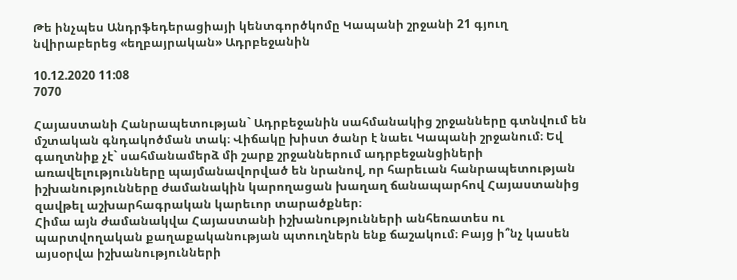Թե ինչպես Անդրֆեդերացիայի կենտգործկոմը Կապանի շրջանի 21 գյուղ նվիրաբերեց «եղբայրական» Ադրբեջանին

10.12.2020 11:08
7070

Հայաստանի Հանրապետության` Ադրբեջանին սահմանակից շրջանները գտնվում են մշտական գնդակոծման տակ։ Վիճակը խիստ ծանր է նաեւ Կապանի շրջանում։ Եվ գաղտնիք չէ` սահմանամերձ մի շարք շրջաններում ադրբեջանցիների առավելությունները պայմանավորված են նրանով, որ հարեւան հանրապետության իշխանությունները ժամանակին կարողացան խաղաղ ճանապարհով Հայաստանից զավթել աշխարհագրական կարեւոր տարածքներ։
Հիմա այն ժամանակվա Հայաստանի իշխանությունների անհեռատես ու պարտվողական քաղաքականության պտուղներն ենք ճաշակում։ Բայց ի՞նչ կասեն այսօրվա իշխանությունների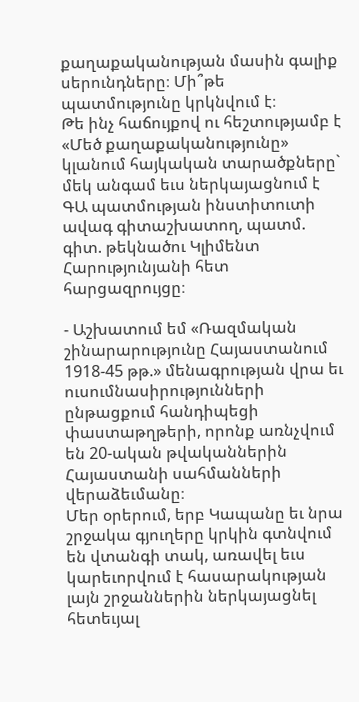քաղաքականության մասին գալիք սերունդները։ Մի՞թե պատմությունը կրկնվում է։
Թե ինչ հաճույքով ու հեշտությամբ է «Մեծ քաղաքականությունը» կլանում հայկական տարածքները` մեկ անգամ եւս ներկայացնում է ԳԱ պատմության ինստիտուտի ավագ գիտաշխատող, պատմ. գիտ. թեկնածու Կլիմենտ Հարությունյանի հետ հարցազրույցը։

- Աշխատում եմ «Ռազմական շինարարությունը Հայաստանում 1918-45 թթ.» մենագրության վրա եւ ուսումնասիրությունների ընթացքում հանդիպեցի փաստաթղթերի, որոնք առնչվում են 20-ական թվականներին Հայաստանի սահմանների վերաձեւմանը։
Մեր օրերում, երբ Կապանը եւ նրա շրջակա գյուղերը կրկին գտնվում են վտանգի տակ, առավել եւս կարեւորվում է հասարակության լայն շրջաններին ներկայացնել հետեւյալ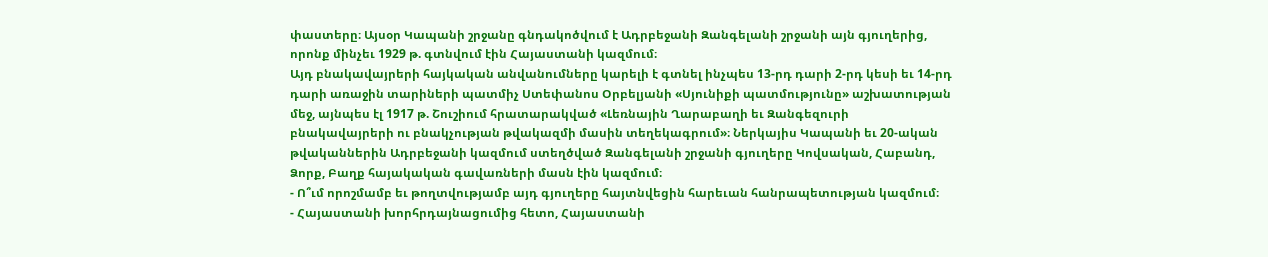փաստերը։ Այսօր Կապանի շրջանը գնդակոծվում է Ադրբեջանի Զանգելանի շրջանի այն գյուղերից, որոնք մինչեւ 1929 թ. գտնվում էին Հայաստանի կազմում։
Այդ բնակավայրերի հայկական անվանումները կարելի է գտնել ինչպես 13-րդ դարի 2-րդ կեսի եւ 14-րդ դարի առաջին տարիների պատմիչ Ստեփանոս Օրբելյանի «Սյունիքի պատմությունը» աշխատության մեջ, այնպես էլ 1917 թ. Շուշիում հրատարակված «Լեռնային Ղարաբաղի եւ Զանգեզուրի բնակավայրերի ու բնակչության թվակազմի մասին տեղեկագրում»։ Ներկայիս Կապանի եւ 20-ական թվականներին Ադրբեջանի կազմում ստեղծված Զանգելանի շրջանի գյուղերը Կովսական, Հաբանդ, Ձորք, Բաղք հայակական գավառների մասն էին կազմում։
- Ո՞ւմ որոշմամբ եւ թողտվությամբ այդ գյուղերը հայտնվեցին հարեւան հանրապետության կազմում։
- Հայաստանի խորհրդայնացումից հետո, Հայաստանի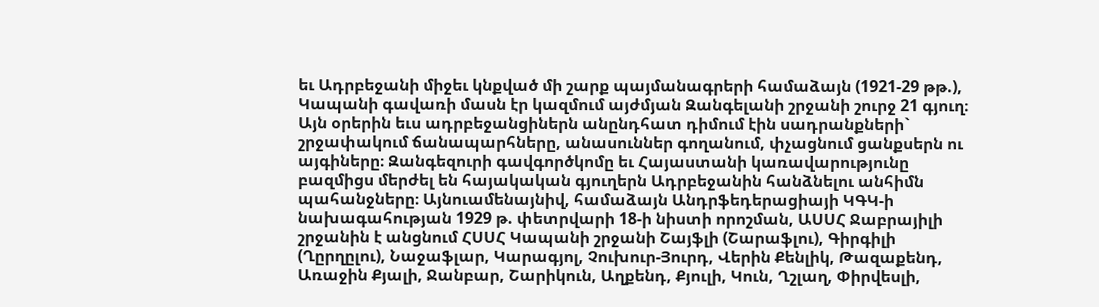եւ Ադրբեջանի միջեւ կնքված մի շարք պայմանագրերի համաձայն (1921-29 թթ.), Կապանի գավառի մասն էր կազմում այժմյան Զանգելանի շրջանի շուրջ 21 գյուղ։ Այն օրերին եւս ադրբեջանցիներն անընդհատ դիմում էին սադրանքների` շրջափակում ճանապարհները, անասուններ գողանում, փչացնում ցանքսերն ու այգիները։ Զանգեզուրի գավգործկոմը եւ Հայաստանի կառավարությունը բազմիցս մերժել են հայակական գյուղերն Ադրբեջանին հանձնելու անհիմն պահանջները։ Այնուամենայնիվ, համաձայն Անդրֆեդերացիայի ԿԳԿ-ի նախագահության 1929 թ. փետրվարի 18-ի նիստի որոշման, ԱՍՍՀ Ջաբրայիլի շրջանին է անցնում ՀՍՍՀ Կապանի շրջանի Շայֆլի (Շարաֆլու), Գիրգիլի (Ղըրղըլու), Նաջաֆլար, Կարագյոլ, Չուխուր-Յուրդ, Վերին Քենլիկ, Թազաքենդ, Առաջին Քյալի, Ջանբար, Շարիկուն, Աղքենդ, Քյուլի, Կուն, Ղշլաղ, Փիրվեսլի,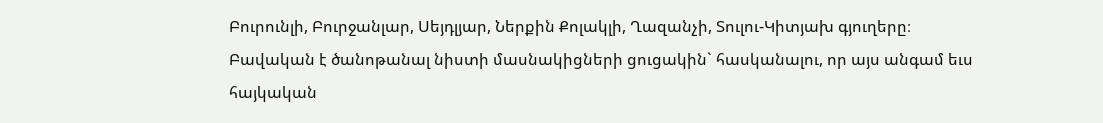Բուրունլի, Բուրջանլար, Սեյդլյար, Ներքին Քոլակլի, Ղազանչի, Տուլու-Կիտյախ գյուղերը։
Բավական է ծանոթանալ նիստի մասնակիցների ցուցակին` հասկանալու, որ այս անգամ եւս հայկական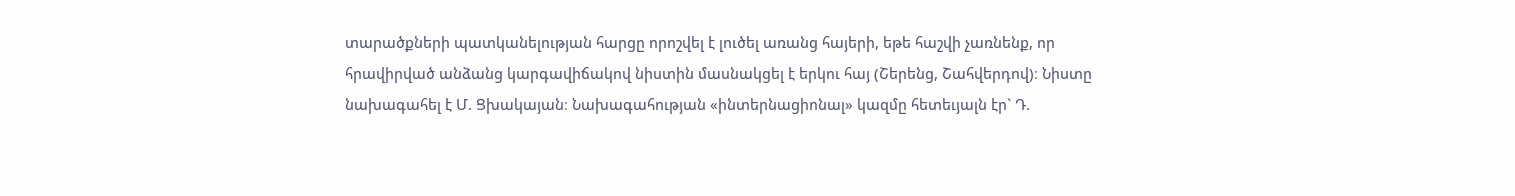տարածքների պատկանելության հարցը որոշվել է լուծել առանց հայերի, եթե հաշվի չառնենք, որ հրավիրված անձանց կարգավիճակով նիստին մասնակցել է երկու հայ (Շերենց, Շահվերդով)։ Նիստը նախագահել է Մ. Ցխակայան։ Նախագահության «ինտերնացիոնալ» կազմը հետեւյալն էր` Դ.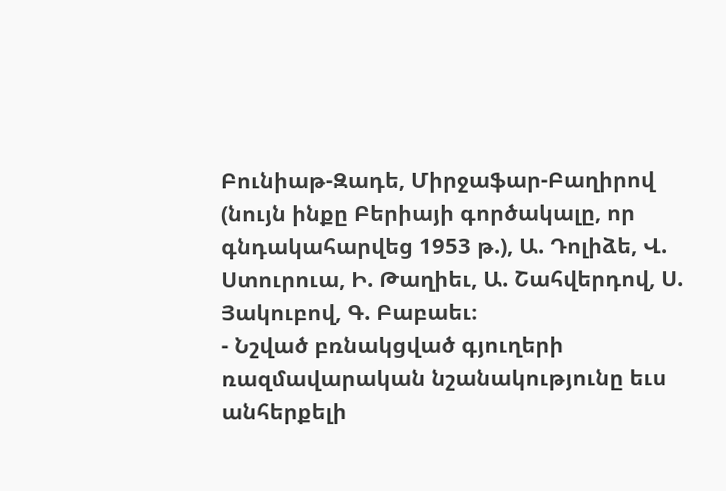Բունիաթ-Զադե, Միրջաֆար-Բաղիրով (նույն ինքը Բերիայի գործակալը, որ գնդակահարվեց 1953 թ.), Ա. Դոլիձե, Վ. Ստուրուա, Ի. Թաղիեւ, Ա. Շահվերդով, Ս. Յակուբով, Գ. Բաբաեւ։
- Նշված բռնակցված գյուղերի ռազմավարական նշանակությունը եւս անհերքելի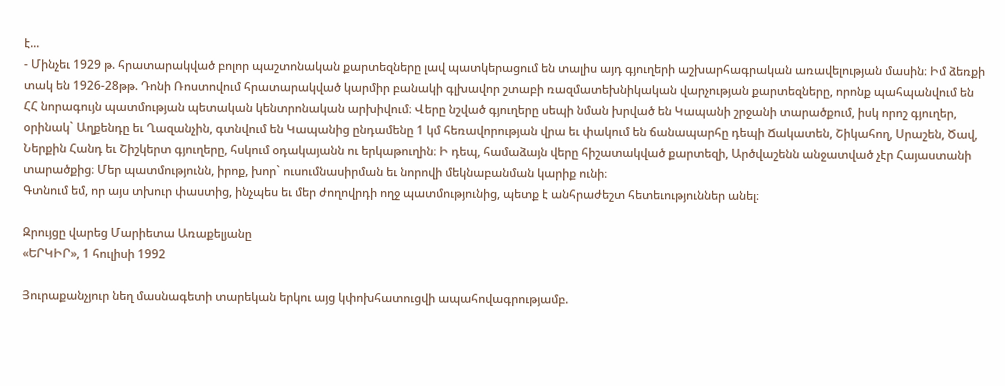է...
- Մինչեւ 1929 թ. հրատարակված բոլոր պաշտոնական քարտեզները լավ պատկերացում են տալիս այդ գյուղերի աշխարհագրական առավելության մասին։ Իմ ձեռքի տակ են 1926-28թթ. Դոնի Ռոստովում հրատարակված կարմիր բանակի գլխավոր շտաբի ռազմատեխնիկական վարչության քարտեզները, որոնք պահպանվում են ՀՀ նորագույն պատմության պետական կենտրոնական արխիվում։ Վերը նշված գյուղերը սեպի նման խրված են Կապանի շրջանի տարածքում, իսկ որոշ գյուղեր, օրինակ` Աղքենդը եւ Ղազանչին, գտնվում են Կապանից ընդամենը 1 կմ հեռավորության վրա եւ փակում են ճանապարհը դեպի Ճակատեն, Շիկահող, Սրաշեն, Ծավ, Ներքին Հանդ եւ Շիշկերտ գյուղերը, հսկում օդակայանն ու երկաթուղին։ Ի դեպ, համաձայն վերը հիշատակված քարտեզի, Արծվաշենն անջատված չէր Հայաստանի տարածքից։ Մեր պատմությունն, իրոք, խոր` ուսումնասիրման եւ նորովի մեկնաբանման կարիք ունի։
Գտնում եմ, որ այս տխուր փաստից, ինչպես եւ մեր ժողովրդի ողջ պատմությունից, պետք է անհրաժեշտ հետեւություններ անել։

Զրույցը վարեց Մարիետա Առաքելյանը
«ԵՐԿԻՐ», 1 հուլիսի 1992

Յուրաքանչյուր նեղ մասնագետի տարեկան երկու այց կփոխհատուցվի ապահովագրությամբ.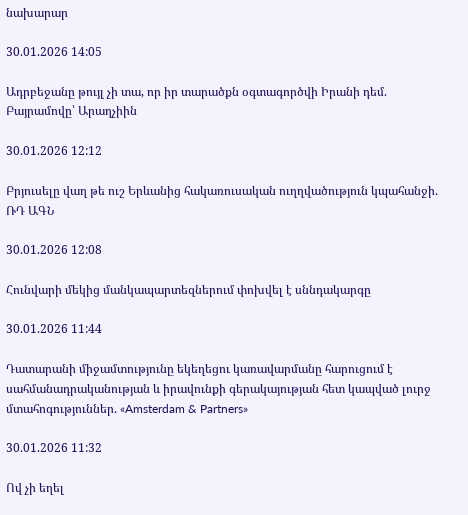նախարար

30.01.2026 14:05

Ադրբեջանը թույլ չի տա, որ իր տարածքն օգտագործվի Իրանի դեմ. Բայրամովը՝ Արաղչիին

30.01.2026 12:12

Բրյուսելը վաղ թե ուշ Երևանից հակառուսական ուղղվածություն կպահանջի. ՌԴ ԱԳՆ

30.01.2026 12:08

Հունվարի մեկից մանկապարտեզներում փոխվել է սննդակարգը

30.01.2026 11:44

Դատարանի միջամտությունը եկեղեցու կառավարմանը հարուցում է սահմանադրականության և իրավունքի գերակայության հետ կապված լուրջ մտահոգություններ. «Amsterdam & Partners»

30.01.2026 11:32

Ով չի եղել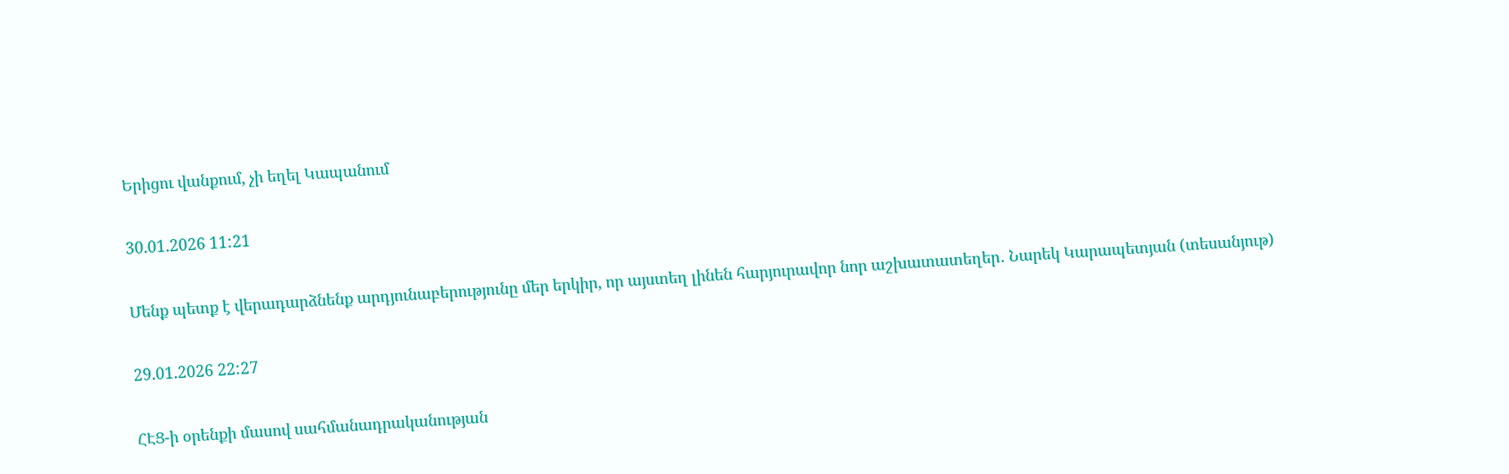Երիցու վանքում, չի եղել Կապանում

30.01.2026 11:21

Մենք պետք է վերադարձնենք արդյունաբերությունը մեր երկիր, որ այստեղ լինեն հարյուրավոր նոր աշխատատեղեր․ Նարեկ Կարապետյան (տեսանյութ)

29.01.2026 22:27

ՀԷՑ-ի օրենքի մասով սահմանադրականության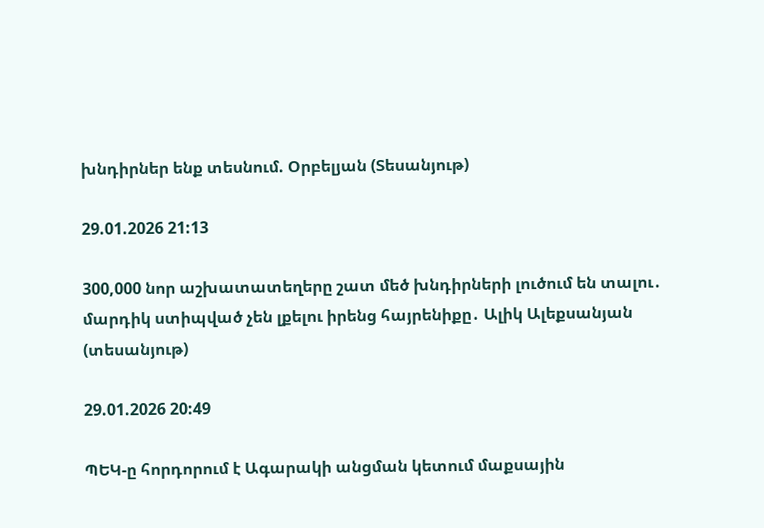խնդիրներ ենք տեսնում. Օրբելյան (Տեսանյութ)

29.01.2026 21:13

300,000 նոր աշխատատեղերը շատ մեծ խնդիրների լուծում են տալու․ մարդիկ ստիպված չեն լքելու իրենց հայրենիքը․ Ալիկ Ալեքսանյան (տեսանյութ)

29.01.2026 20:49

ՊԵԿ-ը հորդորում է Ագարակի անցման կետում մաքսային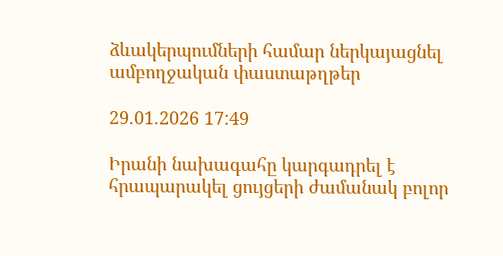ձևակերպումների համար ներկայացնել ամբողջական փաստաթղթեր

29.01.2026 17:49

Իրանի նախագահը կարգադրել է հրապարակել ցույցերի ժամանակ բոլոր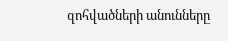զոհվածների անունները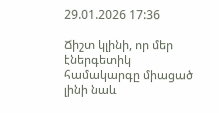29.01.2026 17:36

Ճիշտ կլինի, որ մեր էներգետիկ համակարգը միացած լինի նաև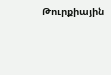Թուրքիային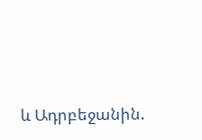և Ադրբեջանին.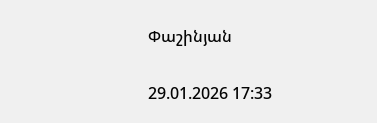Փաշինյան

29.01.2026 17:33